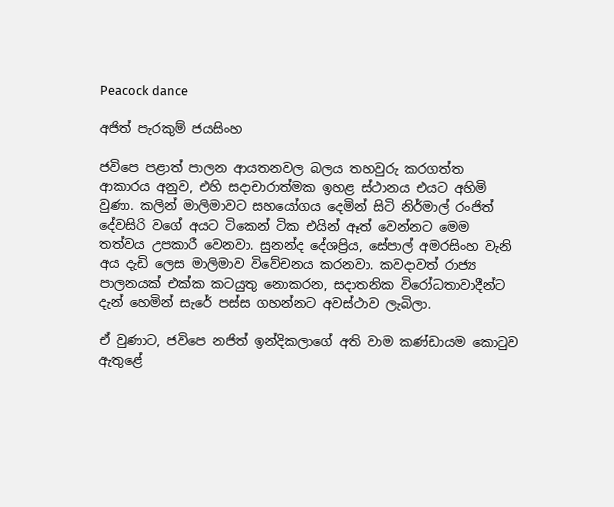Peacock dance

අජිත් පැරකුම් ජයසිංහ

ජවිපෙ පළාත් පාලන ආයතනවල බලය තහවුරු කරගත්ත ආකාරය අනුව, එහි සදාචාරාත්මක ඉහළ ස්ථානය එයට අහිමි වුණා. කලින් මාලිමාවට සහයෝගය දෙමින් සිටි නිර්මාල් රංජිත් දේවසිරි වගේ අයට ටිකෙන් ටික එයින් ඈත් වෙන්නට මෙම තත්වය උපකාරී වෙනවා. සුනන්ද දේශප්‍රිය, සේපාල් අමරසිංහ වැනි අය දැඩි ලෙස මාලිමාව විවේචනය කරනවා. කවදාවත් රාජ්‍ය පාලනයක් එක්ක කටයුතු නොකරන, සදාතනික විරෝධතාවාදීන්ට දැන් හෙමින් සැරේ පස්ස ගහන්නට අවස්ථාව ලැබිලා.

ඒ වුණාට, ජවිපෙ නජිත් ඉන්දිකලාගේ අති වාම කණ්ඩායම කොටුව ඇතුළේ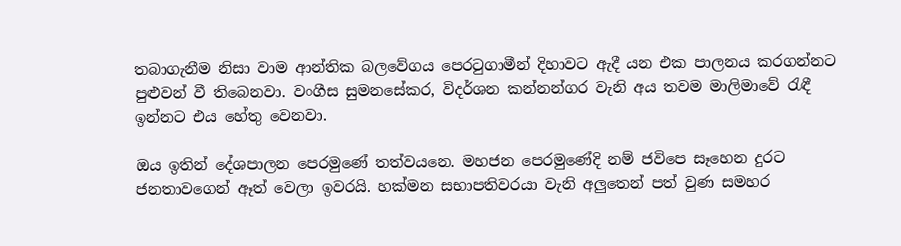තබාගැනීම නිසා වාම ආන්තික බලවේගය පෙරටුගාමීන් දිහාවට ඇදී යන එක පාලනය කරගන්නට පුළුවන් වී තිබෙනවා. වංගීස සුමනසේකර, විදර්ශන කන්නන්ගර වැනි අය තවම මාලිමාවේ රැඳී ඉන්නට එය හේතු වෙනවා.

ඔය ඉතින් දේශපාලන පෙරමුණේ තත්වයනෙ. මහජන පෙරමුණේදි නම් ජවිපෙ සෑහෙන දුරට ජනතාවගෙන් ඈත් වෙලා ඉවරයි. හක්මන සභාපතිවරයා වැනි අලුතෙන් පත් වුණ සමහර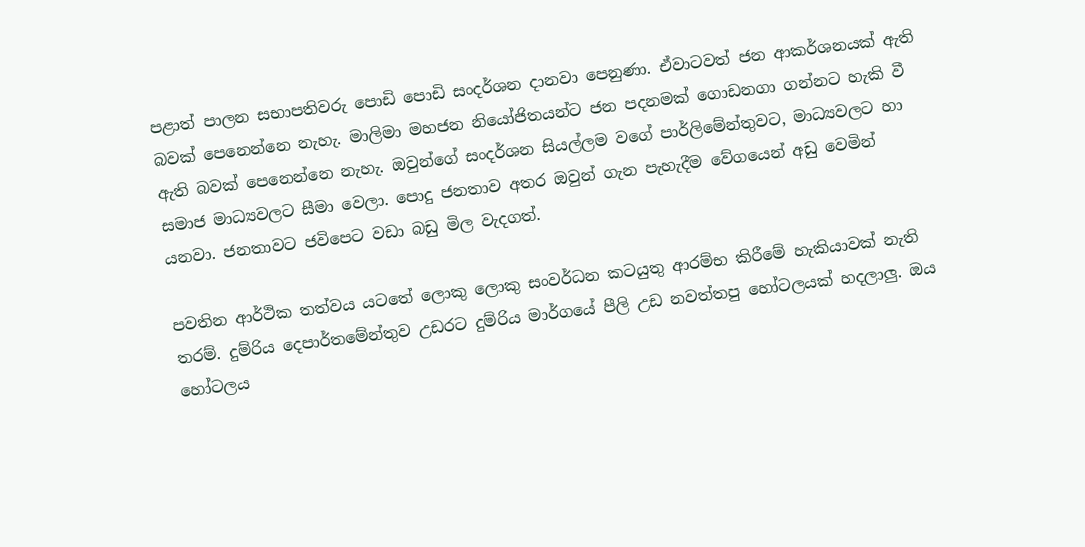පළාත් පාලන සභාපතිවරු පොඩි පොඩි සංදර්ශන දානවා පෙනුණා. ඒවාටවත් ජන ආකර්ශනයක් ඇති බවක් පෙනෙන්නෙ නැහැ. මාලිමා මහජන නියෝජිතයන්ට ජන පදනමක් ගොඩනගා ගන්නට හැකි වී ඇති බවක් පෙනෙන්නෙ නැහැ. ඔවුන්ගේ සංදර්ශන සියල්ලම වගේ පාර්ලිමේන්තුවට, මාධ්‍යවලට හා සමාජ මාධ්‍යවලට සීමා වෙලා. පොදු ජනතාව අතර ඔවුන් ගැන පැහැදීම වේගයෙන් අඩු වෙමින් යනවා. ජනතාවට ජවිපෙට වඩා බඩු මිල වැදගත්.

පවතින ආර්ථික තත්වය යටතේ ලොකු ලොකු සංවර්ධන කටයුතු ආරම්භ කිරීමේ හැකියාවක් නැති තරම්. දුම්රිය දෙපාර්තමේන්තුව උඩරට දුම්රිය මාර්ගයේ පීලි උඩ නවත්තපු හෝටලයක් හදලාලු. ඔය හෝටලය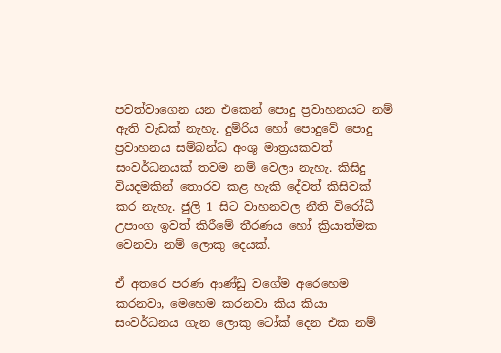පවත්වාගෙන යන එකෙන් පොදු ප්‍රවාහනයට නම් ඇති වැඩක් නැහැ. දුම්රිය හෝ පොදුවේ පොදු ප්‍රවාහනය සම්බන්ධ අංශු මාත්‍රයකවත් සංවර්ධනයක් තවම නම් වෙලා නැහැ. කිසිදු වියදමකින් තොරව කළ හැකි දේවත් කිසිවක් කර නැහැ. ජුලි 1 සිට වාහනවල නීති විරෝධී උපාංග ඉවත් කිරීමේ තීරණය හෝ ක්‍රියාත්මක වෙනවා නම් ලොකු දෙයක්.

ඒ අතරෙ පරණ ආණ්ඩු වගේම අරෙහෙම කරනවා, මෙහෙම කරනවා කිය කියා සංවර්ධනය ගැන ලොකු ටෝක් දෙන එක නම්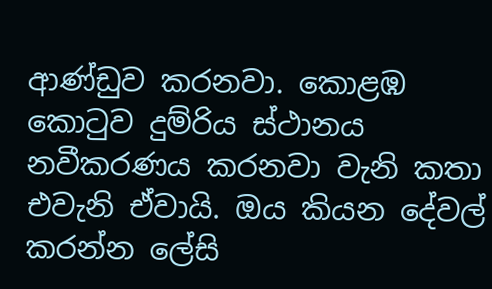ආණ්ඩුව කරනවා. කොළඹ කොටුව දුම්රිය ස්ථානය නවීකරණය කරනවා වැනි කතා එවැනි ඒවායි. ඔය කියන දේවල් කරන්න ලේසි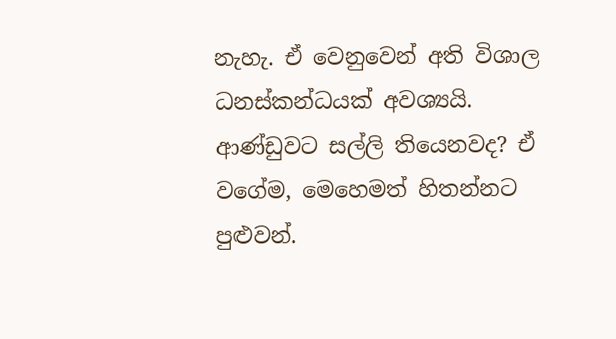නැහැ. ඒ වෙනුවෙන් අති විශාල ධනස්කන්ධයක් අවශ්‍යයි. ආණ්ඩුවට සල්ලි තියෙනවද? ඒ වගේම, මෙහෙමත් හිතන්නට පුළුවන්.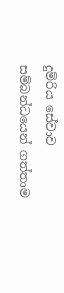දුම්රිය සේවාව සම්බන්ධයෙන් ගත්තාම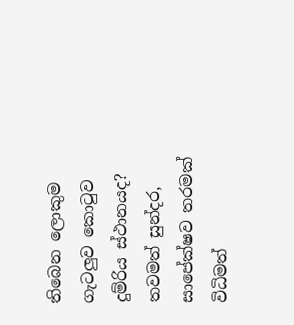තිබෙන ලොකුම ගැටලුව කොටුව දුම්රිය ස්ථානයද? තවමත් සුන්දර, සාපේක්ෂව තරමක් විධිමත්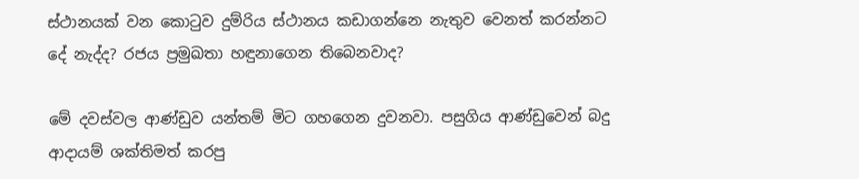ස්ථානයක් වන කොටුව දුම්රිය ස්ථානය කඩාගන්නෙ නැතුව වෙනත් කරන්නට දේ නැද්ද? රජය ප්‍රමුඛතා හඳුනාගෙන තිබෙනවාද?

මේ දවස්වල ආණ්ඩුව යන්තම් මිට ගහගෙන දුවනවා. පසුගිය ආණ්ඩුවෙන් බදු ආදායම් ශක්තිමත් කරපු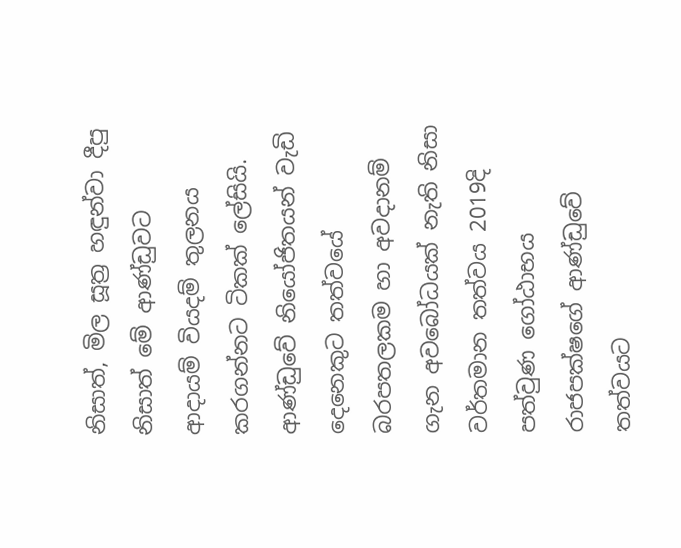නිසාත්, මිල සූත්‍ර හඳුන්වා දීපු නිසාත් මේ ආණ්ඩුවට ආදායම් වියදම් තුලනය කරගන්නට ටිකක් ලේසියි. ආණ්ඩුවේ නියෝජිතයන් වැඩි දෙනෙකුට තත්වයේ බරපතලකම හා අවදානම් ගැන අවබෝධයක් නැති නිසා වර්තමාන තත්වය 2019දි පත්වුණ ගෝඨාභය රාජපක්ෂගේ ආණ්ඩුවේ තත්වයට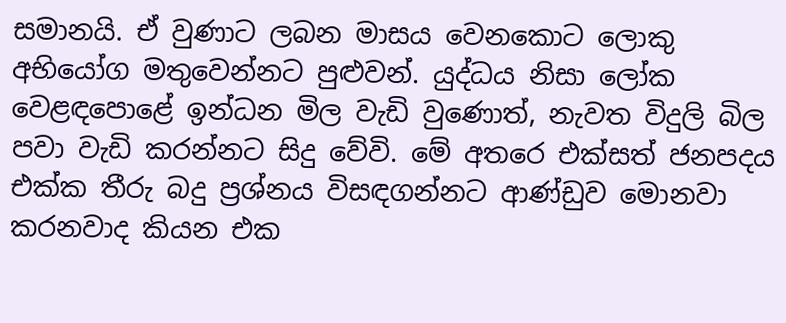සමානයි. ඒ වුණාට ලබන මාසය වෙනකොට ලොකු අභියෝග මතුවෙන්නට පුළුවන්. යුද්ධය නිසා ලෝක වෙළඳපොළේ ඉන්ධන මිල වැඩි වුණොත්, නැවත විදුලි බිල පවා වැඩි කරන්නට සිදු වේවි. මේ අතරෙ එක්සත් ජනපදය එක්ක තීරු බදු ප්‍රශ්නය විසඳගන්නට ආණ්ඩුව මොනවා කරනවාද කියන එක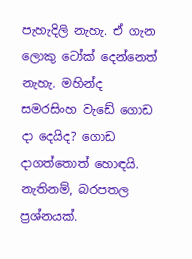පැහැදිලි නැහැ. ඒ ගැන ලොකු ටෝක් දෙන්නෙත් නැහැ. මහින්ද සමරසිංහ වැඩේ ගොඩ දා දෙයිද? ගොඩ දාගත්තොත් හොඳයි. නැතිනම්, බරපතල ප්‍රශ්නයක්.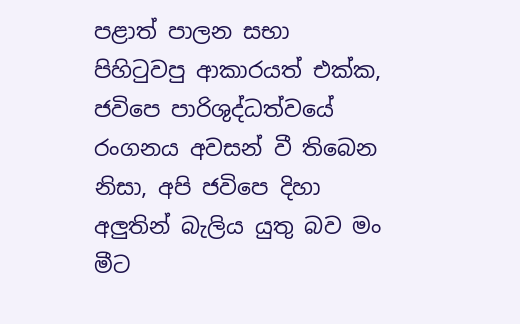පළාත් පාලන සභා පිහිටුවපු ආකාරයත් එක්ක, ජවිපෙ පාරිශුද්ධත්වයේ රංගනය අවසන් වී තිබෙන නිසා, අපි ජවිපෙ දිහා අලුතින් බැලිය යුතු බව මං මීට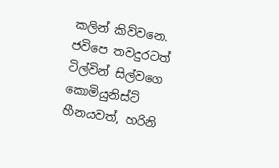කලින් කිව්වනෙ. ජවිපෙ තවදුරටත් ටිල්වින් සිල්වගෙ කොමියුනිස්ට් හීනයවත්, හරිනි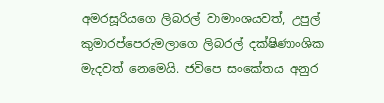අමරසූරියගෙ ලිබරල් වාමාංශයවත්, උපුල් කුමාරප්පෙරුමලාගෙ ලිබරල් දක්ෂිණාංශික මැදවත් නෙමෙයි. ජවිපෙ සංකේතය අනුර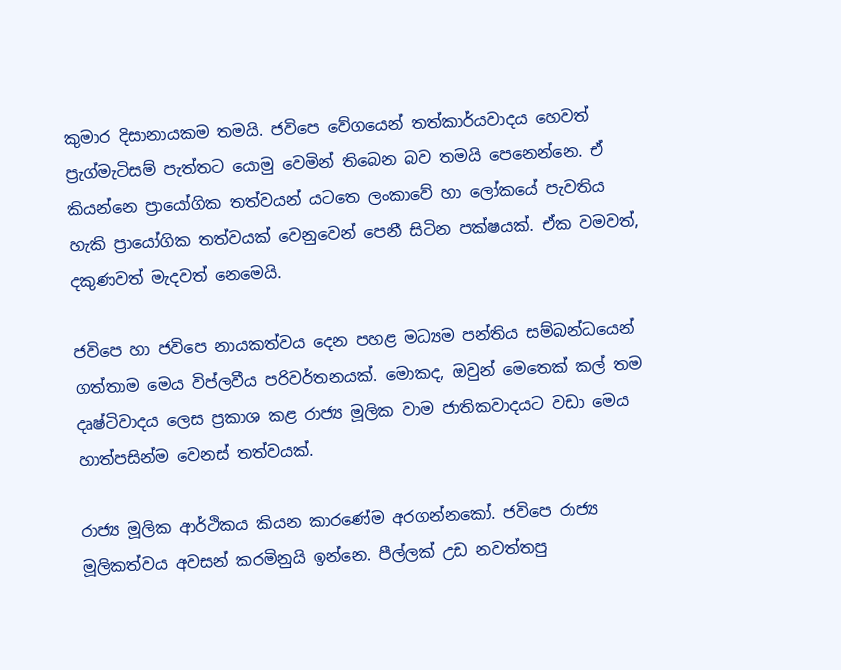කුමාර දිසානායකම තමයි. ජවිපෙ වේගයෙන් තත්කාර්යවාදය හෙවත් ප්‍රැග්මැටිසම් පැත්තට යොමු වෙමින් තිබෙන බව තමයි පෙනෙන්නෙ. ඒ කියන්නෙ ප්‍රායෝගික තත්වයන් යටතෙ ලංකාවේ හා ලෝකයේ පැවතිය හැකි ප්‍රායෝගික තත්වයක් වෙනුවෙන් පෙනී සිටින පක්ෂයක්. ඒක වමවත්, දකුණවත් මැදවත් නෙමෙයි.

ජවිපෙ හා ජවිපෙ නායකත්වය දෙන පහළ මධ්‍යම පන්තිය සම්බන්ධයෙන් ගත්තාම මෙය විප්ලවීය පරිවර්තනයක්. මොකද, ඔවුන් මෙතෙක් කල් තම දෘෂ්ටිවාදය ලෙස ප්‍රකාශ කළ රාජ්‍ය මූලික වාම ජාතිකවාදයට වඩා මෙය හාත්පසින්ම වෙනස් තත්වයක්.

රාජ්‍ය මූලික ආර්ථිකය කියන කාරණේම අරගන්නකෝ. ජවිපෙ රාජ්‍ය මූලිකත්වය අවසන් කරමිනුයි ඉන්නෙ. පීල්ලක් උඩ නවත්තපු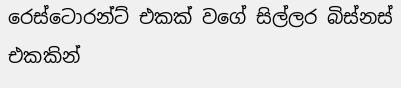රෙස්ටොරන්ට් එකක් වගේ සිල්ලර බිස්නස් එකකින්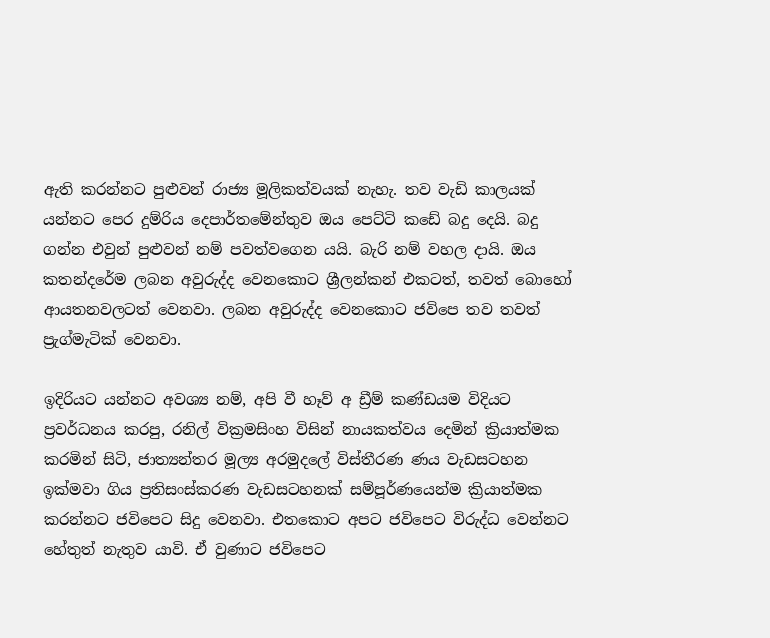ඇති කරන්නට පුළුවන් රාජ්‍ය මූලිකත්වයක් නැහැ. තව වැඩි කාලයක් යන්නට පෙර දුම්රිය දෙපාර්තමේන්තුව ඔය පෙට්ටි කඩේ බදු දෙයි. බදු ගන්න එවුන් පුළුවන් නම් පවත්වගෙන යයි. බැරි නම් වහල දායි. ඔය කතන්දරේම ලබන අවුරුද්ද වෙනකොට ශ්‍රීලන්කන් එකටත්, තවත් බොහෝ ආයතනවලටත් වෙනවා. ලබන අවුරුද්ද වෙනකොට ජවිපෙ තව තවත් ප්‍රැග්මැටික් වෙනවා.

ඉදිරියට යන්නට අවශ්‍ය නම්, අපි වී හෑව් අ ඩ්‍රීම් කණ්ඩයම විදියට ප්‍රවර්ධනය කරපු, රනිල් වික්‍රමසිංහ විසින් නායකත්වය දෙමින් ක්‍රියාත්මක කරමින් සිටි, ජාත්‍යන්තර මූල්‍ය අරමුදලේ විස්තීරණ ණය වැඩසටහන ඉක්මවා ගිය ප්‍රතිසංස්කරණ වැඩසටහනක් සම්පූර්ණයෙන්ම ක්‍රියාත්මක කරන්නට ජවිපෙට සිදු වෙනවා. එතකොට අපට ජවිපෙට විරුද්ධ වෙන්නට හේතුත් නැතුව යාවි. ඒ වුණාට ජවිපෙට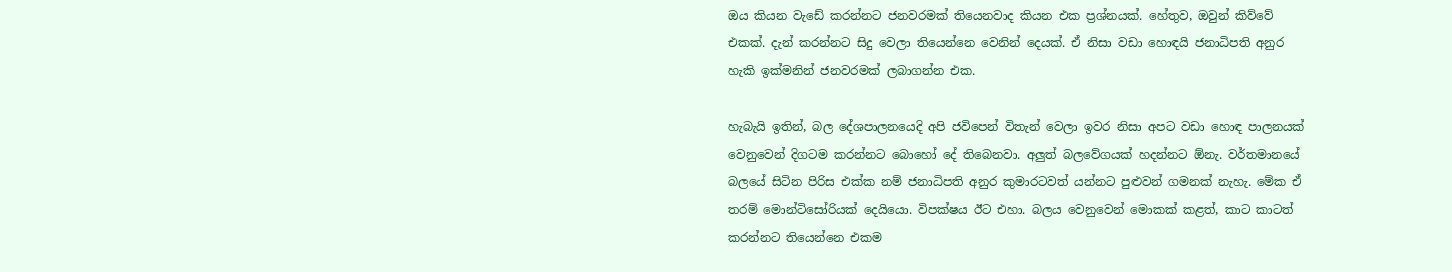ඔය කියන වැඩේ කරන්නට ජනවරමක් තියෙනවාද කියන එක ප්‍රශ්නයක්. හේතුව, ඔවුන් කිව්වේ එකක්. දැන් කරන්නට සිදු වෙලා තියෙන්නෙ වෙනින් දෙයක්. ඒ නිසා වඩා හොඳයි ජනාධිපති අනුර හැකි ඉක්මනින් ජනවරමක් ලබාගන්න එක.

හැබැයි ඉතින්, බල දේශපාලනයෙදි අපි ජවිපෙන් විතැන් වෙලා ඉවර නිසා අපට වඩා හොඳ පාලනයක් වෙනුවෙන් දිගටම කරන්නට බොහෝ දේ තිබෙනවා. අලුත් බලවේගයක් හදන්නට ඕනැ. වර්තමානයේ බලයේ සිටින පිරිස එක්ක නම් ජනාධිපති අනුර කුමාරටවත් යන්නට පුළුවන් ගමනක් නැහැ. මේක ඒ තරම් මොන්ටිසෝරියක් දෙයියො. විපක්ෂය ඊට එහා. බලය වෙනුවෙන් මොකක් කළත්, කාට කාටත් කරන්නට තියෙන්නෙ එකම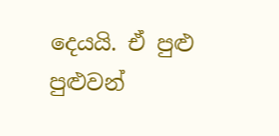දෙයයි. ඒ පුළු පුළුවන්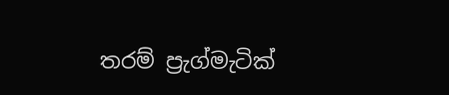තරම් ප්‍රැග්මැටික්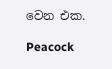වෙන එක.

Peacock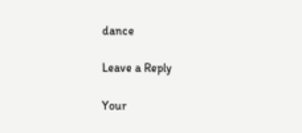dance

Leave a Reply

Your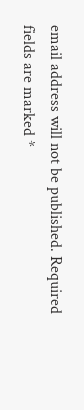email address will not be published. Required fields are marked *